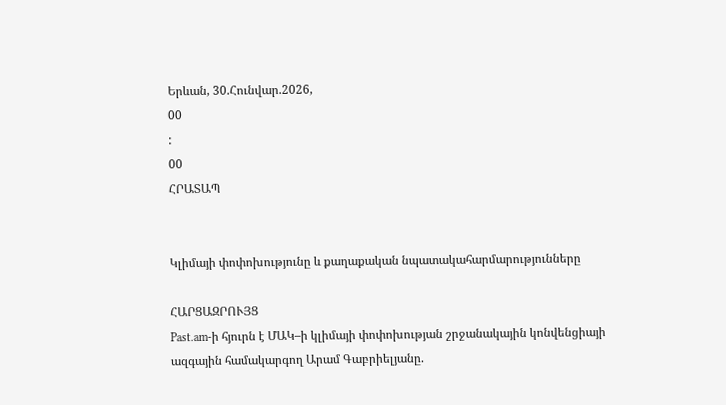Երևան, 30.Հունվար.2026,
00
:
00
ՀՐԱՏԱՊ


Կլիմայի փոփոխությունը և քաղաքական նպատակահարմարությունները

ՀԱՐՑԱԶՐՈՒՅՑ
Past.am-ի հյուրն է ՄԱԿ–ի կլիմայի փոփոխության շրջանակային կոնվենցիայի ազգային համակարգող Արամ Գաբրիելյանը.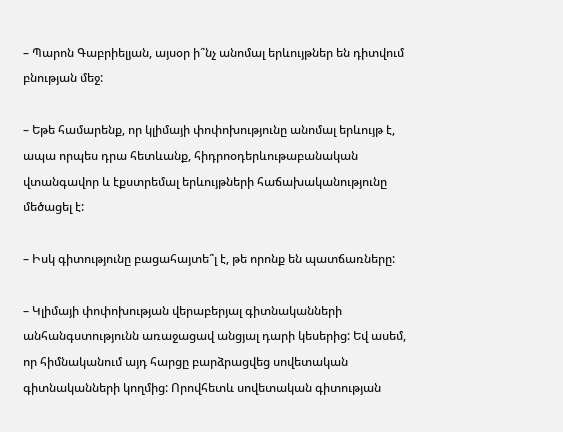– Պարոն Գաբրիելյան, այսօր ի՞նչ անոմալ երևույթներ են դիտվում բնության մեջ:

– Եթե համարենք, որ կլիմայի փոփոխությունը անոմալ երևույթ է, ապա որպես դրա հետևանք, հիդրոօդերևութաբանական վտանգավոր և էքստրեմալ երևույթների հաճախականությունը մեծացել է:

– Իսկ գիտությունը բացահայտե՞լ է, թե որոնք են պատճառները:

– Կլիմայի փոփոխության վերաբերյալ գիտնականների անհանգստությունն առաջացավ անցյալ դարի կեսերից: Եվ ասեմ, որ հիմնականում այդ հարցը բարձրացվեց սովետական գիտնականների կողմից: Որովհետև սովետական գիտության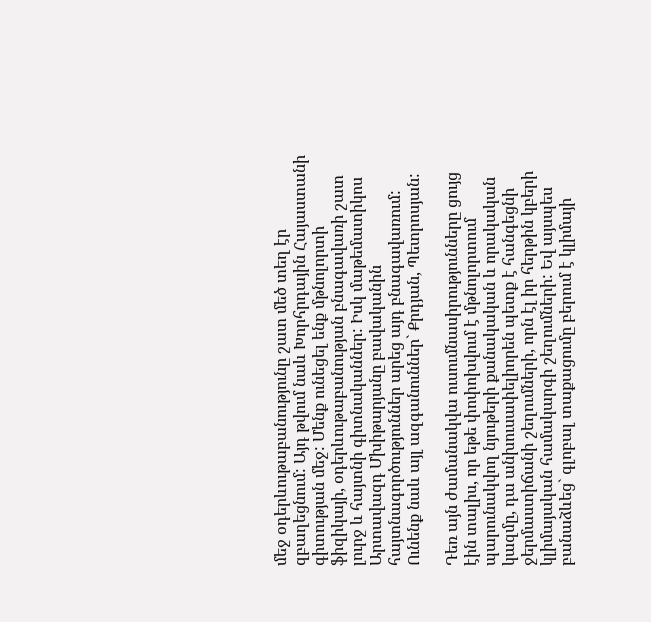մեջ օդերևութաբանությունը շատ մեծ տեղ էր զբաղեցնում: Այդ թվում նաև Խորհրդային Հայաստանի գիտության մեջ: Մենք ունեցել ենք մթնոլորտի ֆիզիկայի, օդերևութաբանության բնագավառի շատ լուրջ և հայտնի գիտնականներ: Իսկ մաթեմատիկոս Արտավազդ Մխիթարյանը բավականին հայտնագործություններ արեց այդ բնագավառում: Ունենք նաև այլ ազգանուններ` Քրդյան, Պետրոսյան:

Դեռ այն ժամանակվա ուսումնասիրությունները ցույց էին տալիս, որ եթե փոփոխվում է մթնոլորտում պարունակվող նյութերի քանակական և որակական կազմը, դա անխուսափելիորեն պետք է հանգեցնի ջերմաստիճանի շեղումների, որն էլ իր հերթին կբերի կլիմայական համակարգի շեղումների: Եվ այսպես բանաձևեց` գլոբալ տաքացումը բերում է կլիմայի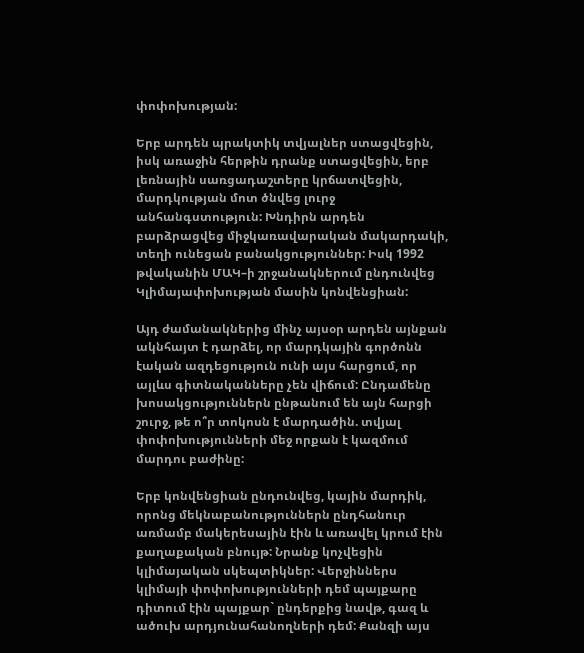փոփոխության:

Երբ արդեն պրակտիկ տվյալներ ստացվեցին, իսկ առաջին հերթին դրանք ստացվեցին, երբ լեռնային սառցադաշտերը կրճատվեցին, մարդկության մոտ ծնվեց լուրջ անհանգստություն: Խնդիրն արդեն բարձրացվեց միջկառավարական մակարդակի, տեղի ունեցան բանակցություններ: Իսկ 1992 թվականին ՄԱԿ–ի շրջանակներում ընդունվեց Կլիմայափոխության մասին կոնվենցիան:

Այդ ժամանակներից մինչ այսօր արդեն այնքան ակնհայտ է դարձել, որ մարդկային գործոնն էական ազդեցություն ունի այս հարցում, որ այլևս գիտնականները չեն վիճում: Ընդամենը խոսակցություններն ընթանում են այն հարցի շուրջ, թե ո՞ր տոկոսն է մարդածին. տվյալ փոփոխությունների մեջ որքան է կազմում մարդու բաժինը:

Երբ կոնվենցիան ընդունվեց, կային մարդիկ, որոնց մեկնաբանություններն ընդհանուր առմամբ մակերեսային էին և առավել կրում էին քաղաքական բնույթ: Նրանք կոչվեցին կլիմայական սկեպտիկներ: Վերջիններս կլիմայի փոփոխությունների դեմ պայքարը դիտում էին պայքար` ընդերքից նավթ, գազ և ածուխ արդյունահանողների դեմ: Քանզի այս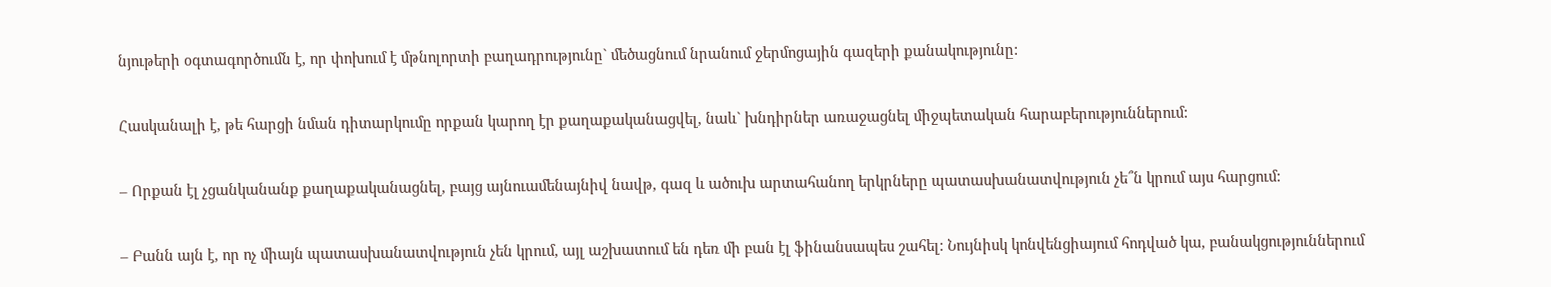նյութերի օգտագործումն է, որ փոխում է մթնոլորտի բաղադրությունը` մեծացնում նրանում ջերմոցային գազերի քանակությունը:

Հասկանալի է, թե հարցի նման դիտարկումը որքան կարող էր քաղաքականացվել, նաև` խնդիրներ առաջացնել միջպետական հարաբերություններում:

– Որքան էլ չցանկանանք քաղաքականացնել, բայց այնուամենայնիվ նավթ, գազ և ածուխ արտահանող երկրները պատասխանատվություն չե՞ն կրում այս հարցում:

– Բանն այն է, որ ոչ միայն պատասխանատվություն չեն կրում, այլ աշխատում են դեռ մի բան էլ ֆինանսապես շահել: Նույնիսկ կոնվենցիայում հոդված կա, բանակցություններում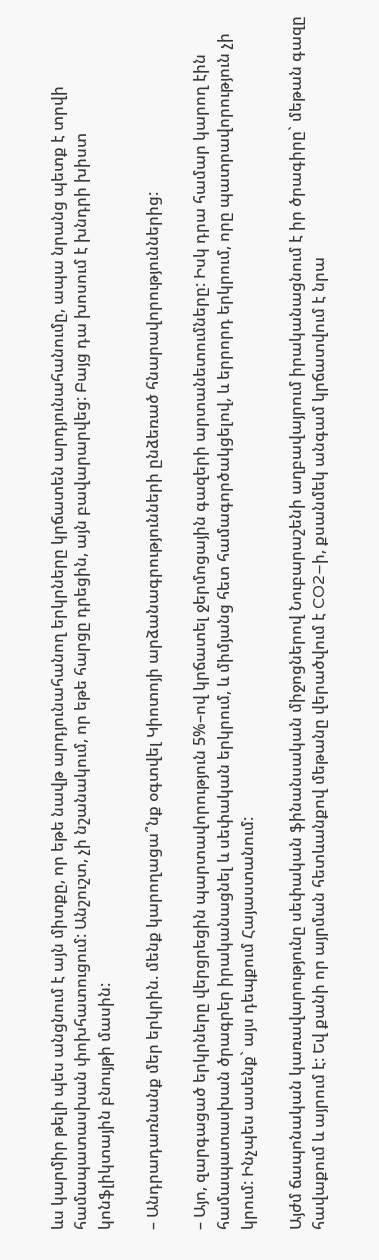ևս կարմիր թելի պես անցնում է այն միտքը, որ եթե նավթ արդյունահանող երկրները կրճատեն արդյունահանումը, ապա նրանց պետք է տրվի համապատասխան փոխհատուցում: Անշուշտ, չի նշանակում, որ եթե հարցը դրեցին, այն բավարարվեց: Բայց դա խոսում է խնդրի խիստ կոնֆլիկտային բնույթի մասին:

– Անդրադառնանք մեր երկրին. մենք կարողացա՞նք օգտվել Կիոտոյի արձանագրությունների ընձեռած հնարավորություններից:

– Այո, զարգացած երկրները վերցրեցին պարտավորություն 5%–ով կրճատել ջերմոցային գազերի արտանետումները: Իսկ դրա համար կարող էին համապատասխան ծրագրեր իրականացնել և սեփական երկրում, և միմյանց հետ համագործակցելով, և երրորդ երկրում, որը պատրավորություն չի կրում: Ինչպես ասենք` այս դեպքում Հայաստանում:

Այժմ ճապոնական կառավարությունը սեփական ֆինանսական միջոցներով Նուբարաշենի աղբավայրում իրականացնում է իր ծրագիրը` մեթան գազը հավաքում և այրում է: Եվ քանի որ այրման հետևանքով մեթանը վերածվում է CO2–ի, քսանմեկ անգամ կրճատվում է նրա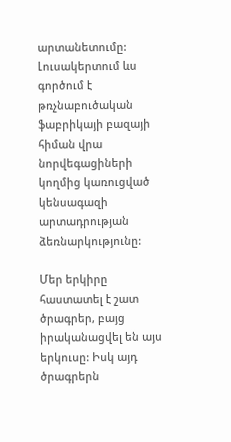արտանետումը: Լուսակերտում ևս գործում է թռչնաբուծական ֆաբրիկայի բազայի հիման վրա նորվեգացիների կողմից կառուցված կենսագազի արտադրության ձեռնարկությունը:

Մեր երկիրը հաստատել է շատ ծրագրեր, բայց իրականացվել են այս երկուսը: Իսկ այդ ծրագրերն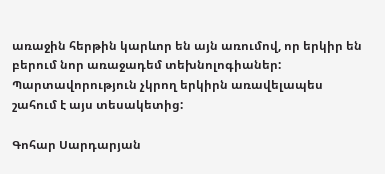առաջին հերթին կարևոր են այն առումով, որ երկիր են բերում նոր առաջադեմ տեխնոլոգիաներ: Պարտավորություն չկրող երկիրն առավելապես շահում է այս տեսակետից:

Գոհար Սարդարյան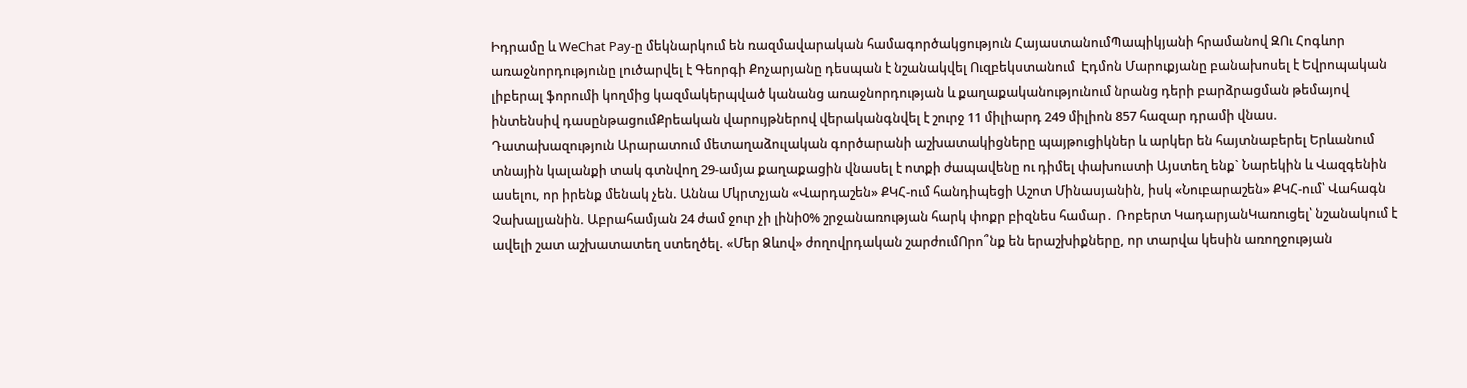Իդրամը և WeChat Pay-ը մեկնարկում են ռազմավարական համագործակցություն ՀայաստանումՊապիկյանի հրամանով ԶՈւ Հոգևոր առաջնորդությունը լուծարվել է Գեորգի Քոչարյանը դեսպան է նշանակվել Ուզբեկստանում  Էդմոն Մարուքյանը բանախոսել է Եվրոպական լիբերալ ֆորումի կողմից կազմակերպված կանանց առաջնորդության և քաղաքականությունում նրանց դերի բարձրացման թեմայով ինտենսիվ դասընթացումՔրեական վարույթներով վերականգնվել է շուրջ 11 միլիարդ 249 միլիոն 857 հազար դրամի վնաս. Դատախազություն Արարատում մետաղաձուլական գործարանի աշխատակիցները պայթուցիկներ և արկեր են հայտնաբերել Երևանում տնային կալանքի տակ գտնվող 29-ամյա քաղաքացին վնասել է ոտքի ժապավենը ու դիմել փախուստի Այստեղ ենք` Նարեկին և Վազգենին ասելու, որ իրենք մենակ չեն. Աննա Մկրտչյան «Վարդաշեն» ՔԿՀ-ում հանդիպեցի Աշոտ Մինասյանին, իսկ «Նուբարաշեն» ՔԿՀ-ում՝ Վահագն Չախալյանին. Աբրահամյան 24 ժամ ջուր չի լինի0% շրջանառության հարկ փոքր բիզնես համար․ Ռոբերտ ԿադարյանԿառուցել՝ նշանակում է ավելի շատ աշխատատեղ ստեղծել. «Մեր Ձևով» ժողովրդական շարժումՈրո՞նք են երաշխիքները, որ տարվա կեսին առողջության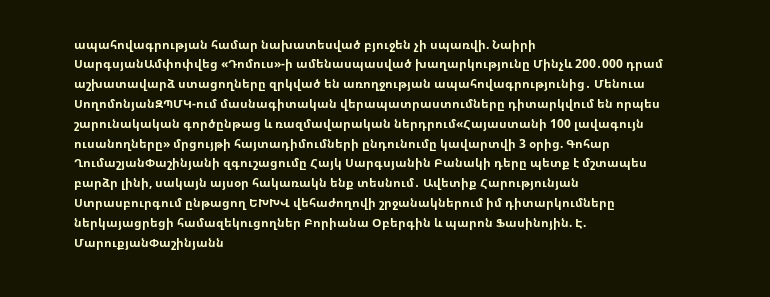ապահովագրության համար նախատեսված բյուջեն չի սպառվի. Նաիրի ՍարգսյանԱմփոփվեց «Դոմուս»-ի ամենասպասված խաղարկությունը Մինչև 200․000 դրամ աշխատավարձ ստացողները զրկված են առողջության ապահովագրությունից․ Մենուա ՍողոմոնյանԶՊՄԿ-ում մասնագիտական վերապատրաստումները դիտարկվում են որպես շարունակական գործընթաց և ռազմավարական ներդրում«Հայաստանի 100 լավագույն ուսանողները» մրցույթի հայտադիմումների ընդունումը կավարտվի 3 օրից. Գոհար ՂումաշյանՓաշինյանի զգուշացումը Հայկ Սարգսյանին Բանակի դերը պետք է մշտապես բարձր լինի, սակայն այսօր հակառակն ենք տեսնում․ Ավետիք Հարությունյան Ստրասբուրգում ընթացող ԵԽԽՎ վեհաժողովի շրջանակներում իմ դիտարկումները ներկայացրեցի համազեկուցողներ Բորիանա Օբերգին և պարոն Ֆասինոյին. Է. ՄարուքյանՓաշինյանն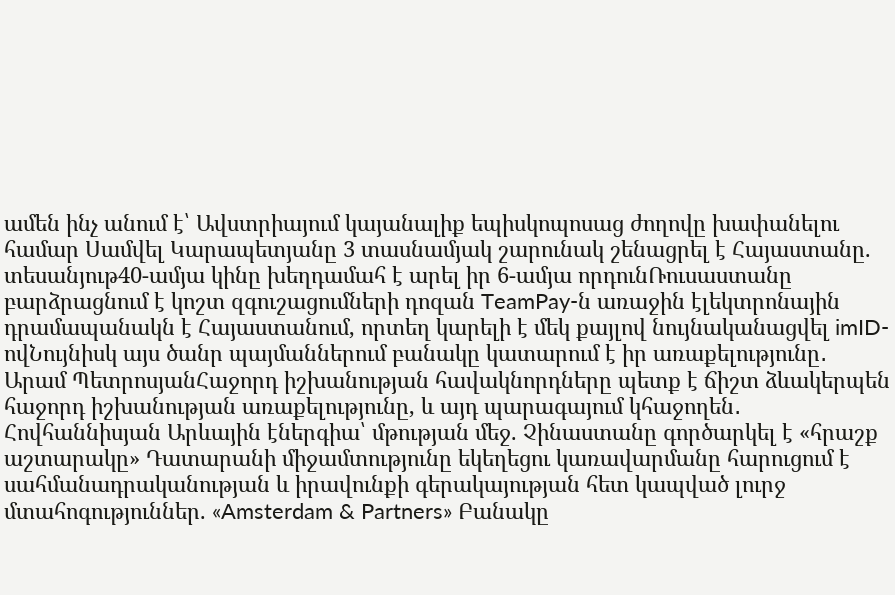ամեն ինչ անում է՝ Ավստրիայում կայանալիք եպիսկոպոսաց ժողովը խափանելու համար Սամվել Կարապետյանը 3 տասնամյակ շարունակ շենացրել է Հայաստանը. տեսանյութ40-ամյա կինը խեղդամահ է արել իր 6-ամյա որդունՌուսաստանը բարձրացնում է կոշտ զգուշացումների դոզան TeamPay-ն առաջին էլեկտրոնային դրամապանակն է Հայաստանում, որտեղ կարելի է մեկ քայլով նույնականացվել imID-ովՆույնիսկ այս ծանր պայմաններում բանակը կատարում է իր առաքելությունը․ Արամ ՊետրոսյանՀաջորդ իշխանության հավակնորդները պետք է ճիշտ ձևակերպեն հաջորդ իշխանության առաքելությունը, և այդ պարագայում կհաջողեն․ Հովհաննիսյան Արևային էներգիա՝ մթության մեջ. Չինաստանը գործարկել է «հրաշք աշտարակը» Դատարանի միջամտությունը եկեղեցու կառավարմանը հարուցում է սահմանադրականության և իրավունքի գերակայության հետ կապված լուրջ մտահոգություններ. «Amsterdam & Partners» Բանակը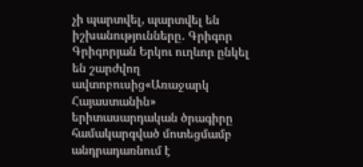չի պարտվել, պարտվել են իշխանությունները․ Գրիգոր Գրիգորյան Երկու ուղևոր ընկել են շարժվող ավտոբուսից«Առաջարկ Հայաստանին» երիտասարդական ծրագիրը համակարգված մոտեցմամբ անդրադառնում է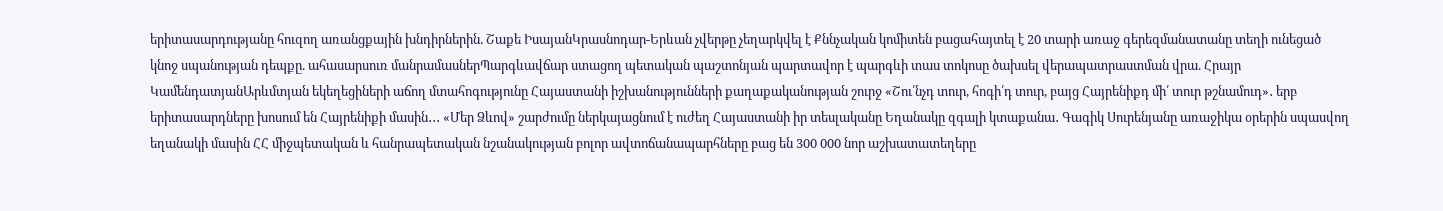երիտասարդությանը հուզող առանցքային խնդիրներին. Շաքե ԻսայանԿրասնոդար-Երևան չվերթը չեղարկվել է Քննչական կոմիտեն բացահայտել է 20 տարի առաջ գերեզմանատանը տեղի ունեցած կնոջ սպանության դեպքը. ահասարսուռ մանրամասներՊարգևավճար ստացող պետական պաշտոնյան պարտավոր է պարգևի տաս տոկոսը ծախսել վերապատրաստման վրա. Հրայր ԿամենդատյանԱրևմտյան եկեղեցիների աճող մտահոգությունը Հայաստանի իշխանությունների քաղաքականության շուրջ «Շու՛նչդ տուր, հոգի՛դ տուր, բայց Հայրենիքդ մի՛ տուր թշնամուդ»․ երբ երիտասարդները խոսում են Հայրենիքի մասին․․․ «Մեր Ձևով» շարժումը ներկայացնում է ուժեղ Հայաստանի իր տեսլականը Եղանակը զգալի կտաքանա․ Գագիկ Սուրենյանը առաջիկա օրերին սպասվող եղանակի մասին ՀՀ միջպետական և հանրապետական նշանակության բոլոր ավտոճանապարհները բաց են 300 000 նոր աշխատատեղերը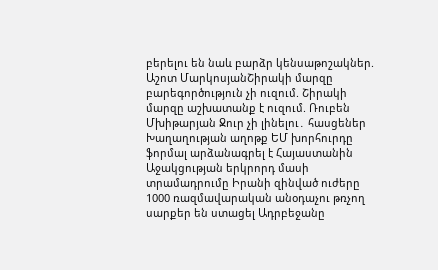բերելու են նաև բարձր կենսաթոշակներ. Աշոտ ՄարկոսյանՇիրակի մարզը բարեգործություն չի ուզում. Շիրակի մարզը աշխատանք է ուզում. Ռուբեն Մխիթարյան Ջուր չի լինելու․ հասցեներ Խաղաղության աղոթք ԵՄ խորհուրդը ֆորմալ արձանագրել է Հայաստանին Աջակցության երկրորդ մասի տրամադրումը Իրանի զինված ուժերը 1000 ռազմավարական անօդաչու թռչող սարքեր են ստացել Ադրբեջանը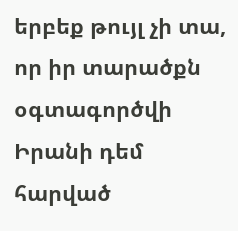երբեք թույլ չի տա, որ իր տարածքն օգտագործվի Իրանի դեմ հարված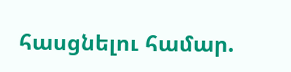հասցնելու համար.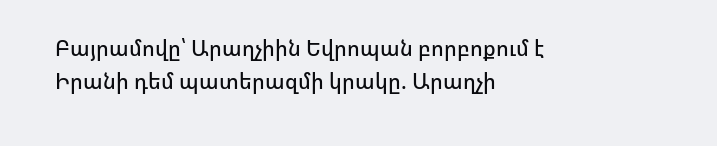Բայրամովը՝ Արաղչիին Եվրոպան բորբոքում է Իրանի դեմ պատերազմի կրակը. Արաղչի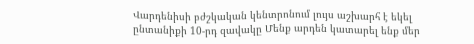Վարդենիսի բժշկական կենտրոնում լույս աշխարհ է եկել ընտանիքի 10-րդ զավակը Մենք արդեն կատարել ենք մեր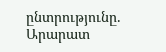ընտրությունը. Արարատ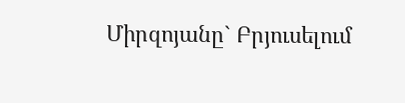Միրզոյանը` Բրյուսելում